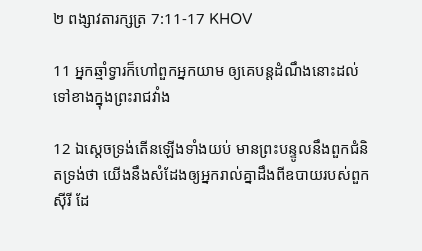២ ពង្សាវតារក្សត្រ 7:11-17 KHOV

11 អ្នកឆ្មាំទ្វារក៏ហៅពួកអ្នកយាម ឲ្យគេបន្តដំណឹងនោះដល់ទៅខាងក្នុងព្រះ‌រាជ‌វាំង

12 ឯស្តេចទ្រង់តើនឡើងទាំងយប់ មានព្រះ‌បន្ទូលនឹងពួកជំនិតទ្រង់ថា យើងនឹងសំដែងឲ្យអ្នករាល់គ្នាដឹងពីឧបាយរបស់ពួកស៊ីរី ដែ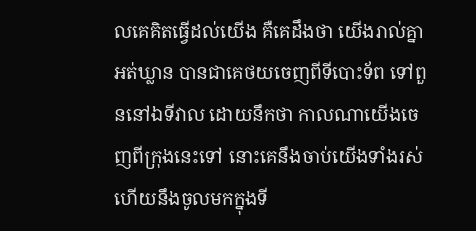លគេគិតធ្វើដល់យើង គឺគេដឹងថា យើងរាល់គ្នាអត់‌ឃ្លាន បានជាគេថយចេញពីទីបោះទ័ព ទៅពួននៅឯទីវាល ដោយនឹកថា កាលណាយើងចេញពីក្រុងនេះទៅ នោះគេនឹងចាប់យើងទាំងរស់ ហើយនឹងចូលមកក្នុងទី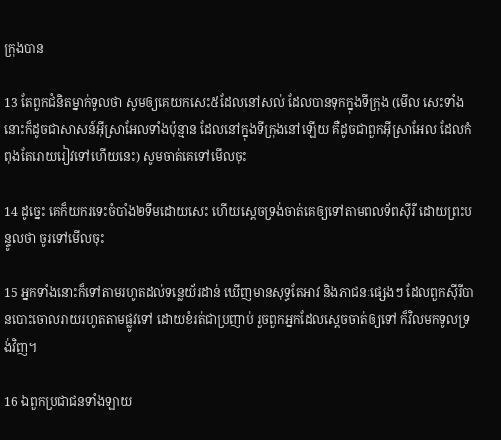ក្រុងបាន

13 តែពួកជំនិតម្នាក់ទូលថា សូមឲ្យគេយកសេះ៥ដែលនៅសល់ ដែលបានទុកក្នុងទីក្រុង (មើល សេះទាំងនោះក៏ដូចជាសាសន៍អ៊ីស្រា‌អែលទាំងប៉ុន្មាន ដែលនៅក្នុងទីក្រុងនៅឡើយ គឺដូចជាពួកអ៊ីស្រា‌អែល ដែលកំពុងតែរោយ‌រៀវទៅហើយនេះ) សូមចាត់គេទៅមើលចុះ

14 ដូច្នេះ គេក៏យករទេះចំបាំង២ទឹមដោយសេះ ហើយស្តេចទ្រង់ចាត់គេឲ្យទៅតាមពល‌ទ័ពស៊ីរី ដោយព្រះ‌បន្ទូលថា ចូរទៅមើលចុះ

15 អ្នកទាំងនោះក៏ទៅតាមរហូតដល់ទន្លេយ័រដាន់ ឃើញមានសុទ្ធតែអាវ និងភាជនៈផ្សេងៗ ដែលពួកស៊ីរីបានបោះចោលរាយរហូតតាមផ្លូវទៅ ដោយខំរត់ជាប្រញាប់ រួចពួកអ្នកដែលស្តេចចាត់ឲ្យទៅ ក៏វិលមកទូលទ្រង់វិញ។

16 ឯពួកប្រជា‌ជនទាំង‌ឡាយ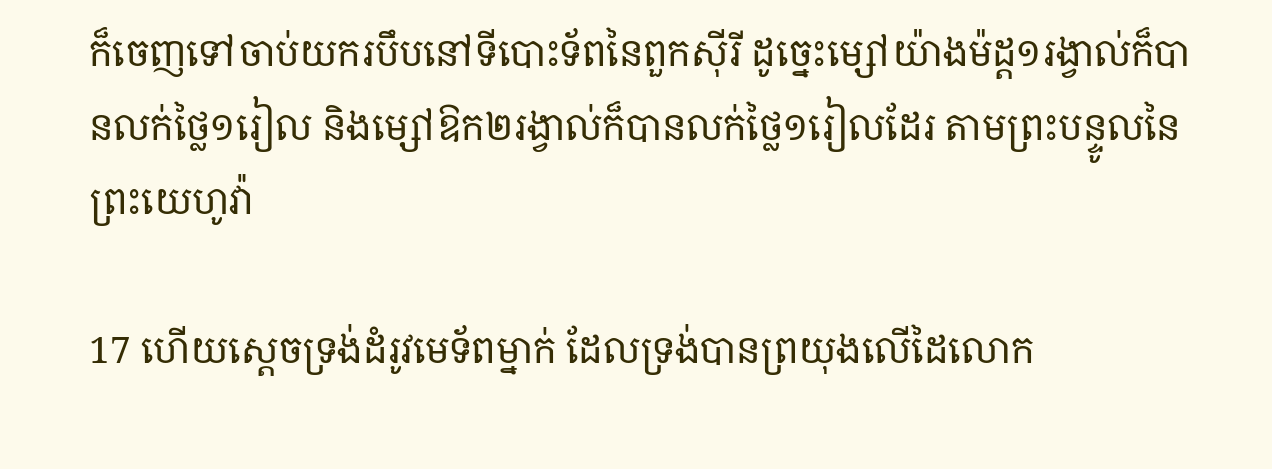ក៏ចេញទៅចាប់យករបឹបនៅទីបោះទ័ពនៃពួកស៊ីរី ដូច្នេះម្សៅយ៉ាងម៉ដ្ត១រង្វាល់ក៏បានលក់ថ្លៃ១រៀល និងម្សៅឱក២រង្វាល់ក៏បានលក់ថ្លៃ១រៀលដែរ តាមព្រះ‌បន្ទូលនៃព្រះ‌យេហូវ៉ា

17 ហើយស្តេចទ្រង់ដំរូវមេ‌ទ័ពម្នាក់ ដែលទ្រង់បានព្រយុងលើដៃលោក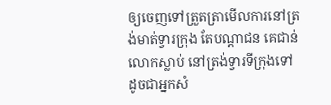ឲ្យចេញទៅត្រួត‌ត្រាមើលការនៅត្រង់មាត់ទ្វារក្រុង តែបណ្តា‌ជន គេជាន់លោកស្លាប់ នៅត្រង់ទ្វារទីក្រុងទៅ ដូចជាអ្នកសំ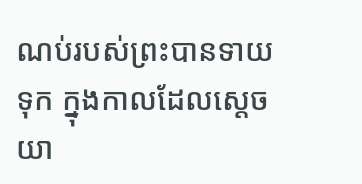ណប់របស់ព្រះបានទាយទុក ក្នុងកាលដែលស្តេចយា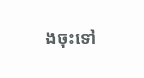ងចុះទៅ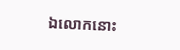ឯលោកនោះ